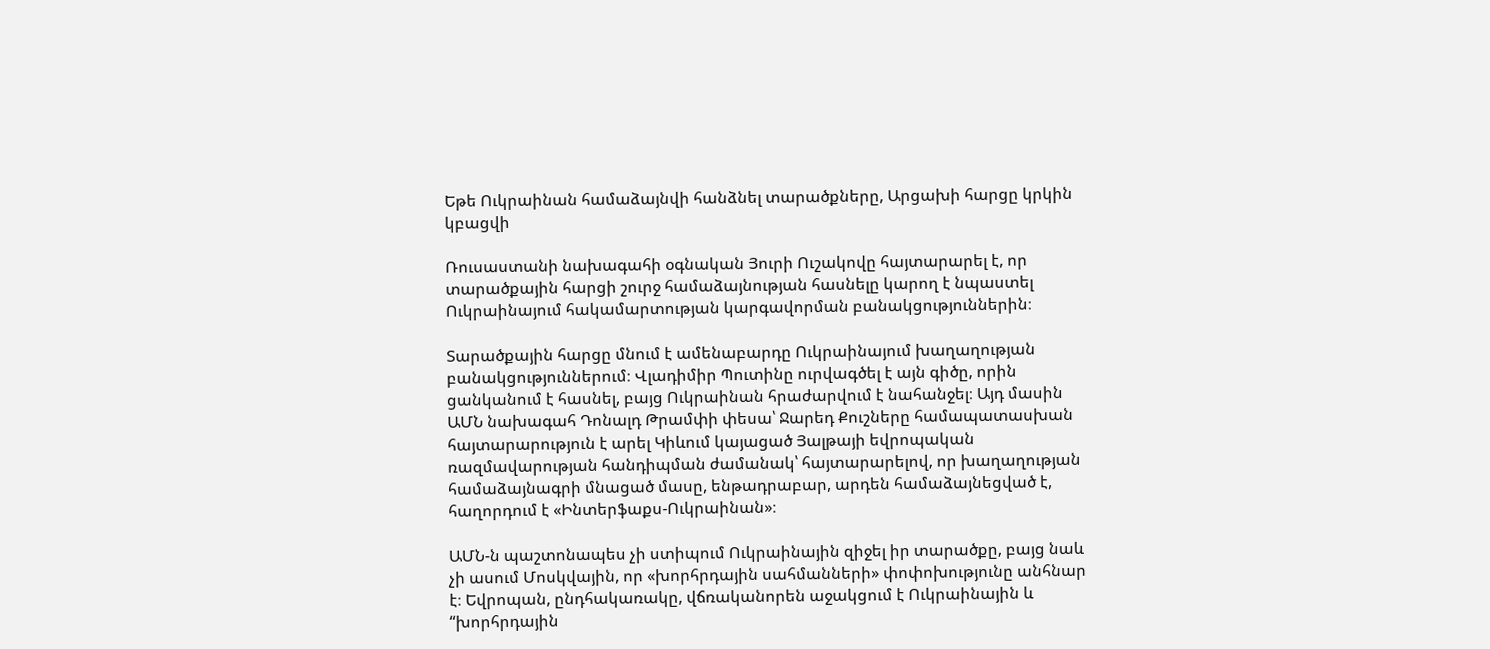Եթե Ուկրաինան համաձայնվի հանձնել տարածքները, Արցախի հարցը կրկին կբացվի

Ռուսաստանի նախագահի օգնական Յուրի Ուշակովը հայտարարել է, որ տարածքային հարցի շուրջ համաձայնության հասնելը կարող է նպաստել Ուկրաինայում հակամարտության կարգավորման բանակցություններին։

Տարածքային հարցը մնում է ամենաբարդը Ուկրաինայում խաղաղության բանակցություններում։ Վլադիմիր Պուտինը ուրվագծել է այն գիծը, որին ցանկանում է հասնել, բայց Ուկրաինան հրաժարվում է նահանջել։ Այդ մասին ԱՄՆ նախագահ Դոնալդ Թրամփի փեսա՝ Ջարեդ Քուշները համապատասխան հայտարարություն է արել Կիևում կայացած Յալթայի եվրոպական ռազմավարության հանդիպման ժամանակ՝ հայտարարելով, որ խաղաղության համաձայնագրի մնացած մասը, ենթադրաբար, արդեն համաձայնեցված է, հաղորդում է «Ինտերֆաքս-Ուկրաինան»։

ԱՄՆ-ն պաշտոնապես չի ստիպում Ուկրաինային զիջել իր տարածքը, բայց նաև չի ասում Մոսկվային, որ «խորհրդային սահմանների» փոփոխությունը անհնար է։ Եվրոպան, ընդհակառակը, վճռականորեն աջակցում է Ուկրաինային և “խորհրդային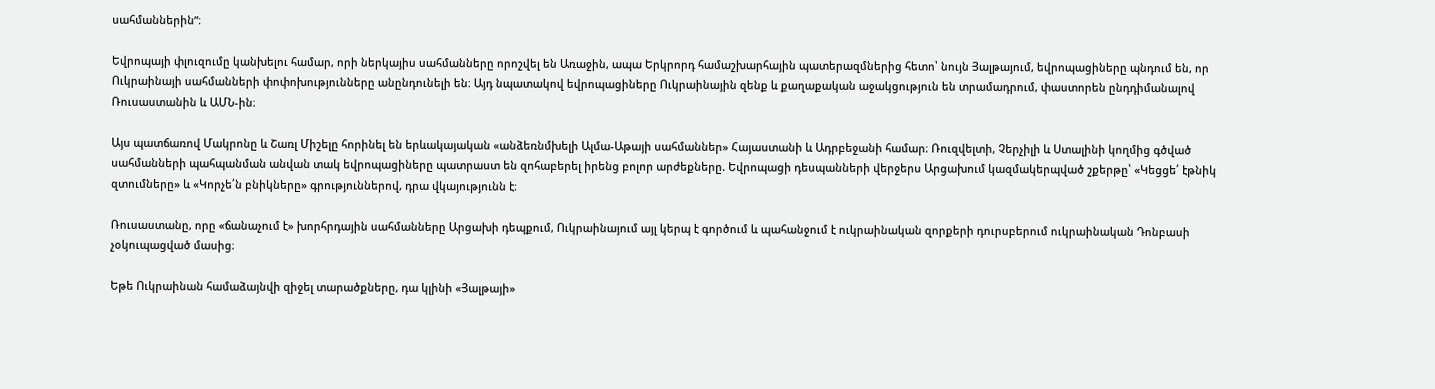սահմաններին”։

Եվրոպայի փլուզումը կանխելու համար, որի ներկայիս սահմանները որոշվել են Առաջին, ապա Երկրորդ համաշխարհային պատերազմներից հետո՝ նույն Յալթայում, եվրոպացիները պնդում են, որ Ուկրաինայի սահմանների փոփոխությունները անընդունելի են։ Այդ նպատակով եվրոպացիները Ուկրաինային զենք և քաղաքական աջակցություն են տրամադրում, փաստորեն ընդդիմանալով Ռուսաստանին և ԱՄՆ-ին։

Այս պատճառով Մակրոնը և Շառլ Միշելը հորինել են երևակայական «անձեռնմխելի Ալմա-Աթայի սահմաններ» Հայաստանի և Ադրբեջանի համար։ Ռուզվելտի, Չերչիլի և Ստալինի կողմից գծված սահմանների պահպանման անվան տակ եվրոպացիները պատրաստ են զոհաբերել իրենց բոլոր արժեքները. Եվրոպացի դեսպանների վերջերս Արցախում կազմակերպված շքերթը՝ «Կեցցե՛ էթնիկ զտումները» և «Կորչե՛ն բնիկները» գրություններով, դրա վկայությունն է։

Ռուսաստանը, որը «ճանաչում է» խորհրդային սահմանները Արցախի դեպքում, Ուկրաինայում այլ կերպ է գործում և պահանջում է ուկրաինական զորքերի դուրսբերում ուկրաինական Դոնբասի չօկուպացված մասից։

Եթե Ուկրաինան համաձայնվի զիջել տարածքները, դա կլինի «Յալթայի»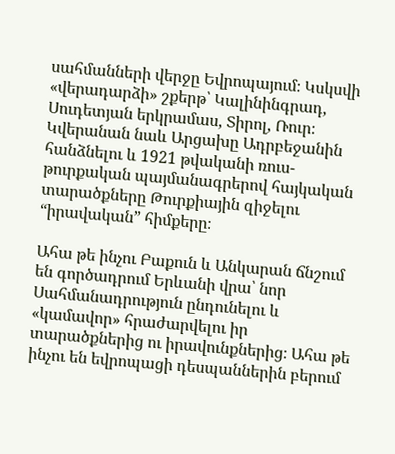սահմանների վերջը Եվրոպայում։ Կսկսվի «վերադարձի» շքերթ՝ Կալինինգրադ, Սուդետյան երկրամաս, Տիրոլ, Ռուր։ Կվերանան նաև Արցախը Ադրբեջանին հանձնելու և 1921 թվականի ռուս-թուրքական պայմանագրերով հայկական տարածքները Թուրքիային զիջելու “իրավական” հիմքերը։

Ահա թե ինչու Բաքուն և Անկարան ճնշում են գործադրում Երևանի վրա՝ նոր Սահմանադրություն ընդունելու և «կամավոր» հրաժարվելու իր տարածքներից ու իրավունքներից։ Ահա թե ինչու են եվրոպացի դեսպաններին բերում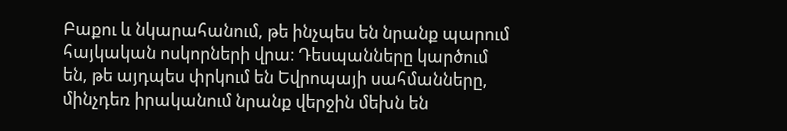Բաքու և նկարահանում, թե ինչպես են նրանք պարում հայկական ոսկորների վրա։ Դեսպանները կարծում են, թե այդպես փրկում են Եվրոպայի սահմանները, մինչդեռ իրականում նրանք վերջին մեխն են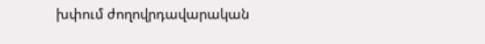խփում ժողովրդավարական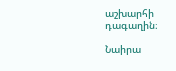աշխարհի դագաղին։

Նաիրա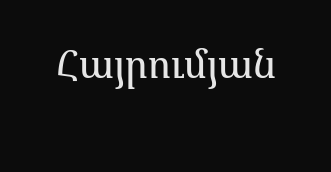Հայրումյան